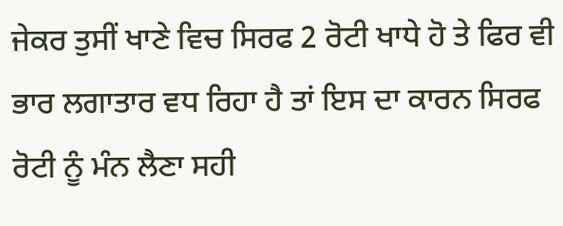ਜੇਕਰ ਤੁਸੀਂ ਖਾਣੇ ਵਿਚ ਸਿਰਫ 2 ਰੋਟੀ ਖਾਧੇ ਹੋ ਤੇ ਫਿਰ ਵੀ ਭਾਰ ਲਗਾਤਾਰ ਵਧ ਰਿਹਾ ਹੈ ਤਾਂ ਇਸ ਦਾ ਕਾਰਨ ਸਿਰਫ ਰੋਟੀ ਨੂੰ ਮੰਨ ਲੈਣਾ ਸਹੀ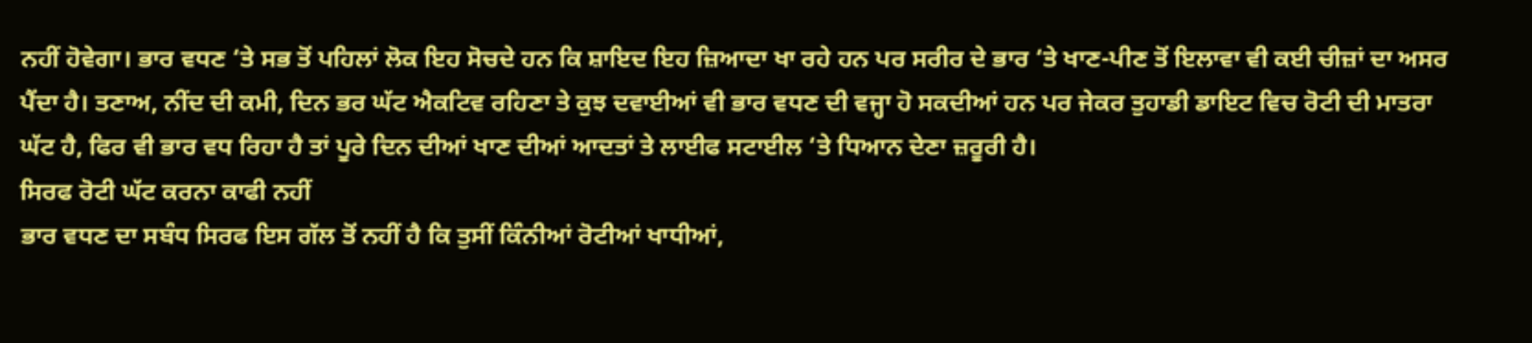ਨਹੀਂ ਹੋਵੇਗਾ। ਭਾਰ ਵਧਣ ‘ਤੇ ਸਭ ਤੋਂ ਪਹਿਲਾਂ ਲੋਕ ਇਹ ਸੋਚਦੇ ਹਨ ਕਿ ਸ਼ਾਇਦ ਇਹ ਜ਼ਿਆਦਾ ਖਾ ਰਹੇ ਹਨ ਪਰ ਸਰੀਰ ਦੇ ਭਾਰ ‘ਤੇ ਖਾਣ-ਪੀਣ ਤੋਂ ਇਲਾਵਾ ਵੀ ਕਈ ਚੀਜ਼ਾਂ ਦਾ ਅਸਰ ਪੈਂਦਾ ਹੈ। ਤਣਾਅ, ਨੀਂਦ ਦੀ ਕਮੀ, ਦਿਨ ਭਰ ਘੱਟ ਐਕਟਿਵ ਰਹਿਣਾ ਤੇ ਕੁਝ ਦਵਾਈਆਂ ਵੀ ਭਾਰ ਵਧਣ ਦੀ ਵਜ੍ਹਾ ਹੋ ਸਕਦੀਆਂ ਹਨ ਪਰ ਜੇਕਰ ਤੁਹਾਡੀ ਡਾਇਟ ਵਿਚ ਰੋਟੀ ਦੀ ਮਾਤਰਾ ਘੱਟ ਹੈ, ਫਿਰ ਵੀ ਭਾਰ ਵਧ ਰਿਹਾ ਹੈ ਤਾਂ ਪੂਰੇ ਦਿਨ ਦੀਆਂ ਖਾਣ ਦੀਆਂ ਆਦਤਾਂ ਤੇ ਲਾਈਫ ਸਟਾਈਲ ‘ਤੇ ਧਿਆਨ ਦੇਣਾ ਜ਼ਰੂਰੀ ਹੈ।
ਸਿਰਫ ਰੋਟੀ ਘੱਟ ਕਰਨਾ ਕਾਫੀ ਨਹੀਂ
ਭਾਰ ਵਧਣ ਦਾ ਸਬੰਧ ਸਿਰਫ ਇਸ ਗੱਲ ਤੋਂ ਨਹੀਂ ਹੈ ਕਿ ਤੁਸੀਂ ਕਿੰਨੀਆਂ ਰੋਟੀਆਂ ਖਾਧੀਆਂ,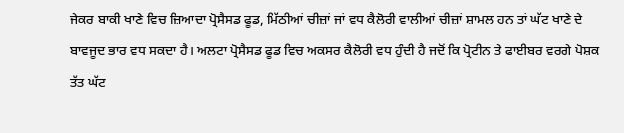ਜੇਕਰ ਬਾਕੀ ਖਾਣੇ ਵਿਚ ਜ਼ਿਆਦਾ ਪ੍ਰੋਸੈਸਡ ਫੂਡ, ਮਿੱਠੀਆਂ ਚੀਜ਼ਾਂ ਜਾਂ ਵਧ ਕੈਲੋਰੀ ਵਾਲੀਆਂ ਚੀਜ਼ਾਂ ਸ਼ਾਮਲ ਹਨ ਤਾਂ ਘੱਟ ਖਾਣੇ ਦੇ ਬਾਵਜੂਦ ਭਾਰ ਵਧ ਸਕਦਾ ਹੈ। ਅਲਟਾ ਪ੍ਰੋਸੈਸਡ ਫੂਡ ਵਿਚ ਅਕਸਰ ਕੈਲੋਰੀ ਵਧ ਹੁੰਦੀ ਹੈ ਜਦੋਂ ਕਿ ਪ੍ਰੋਟੀਨ ਤੇ ਫਾਈਬਰ ਵਰਗੇ ਪੋਸ਼ਕ ਤੱਤ ਘੱਟ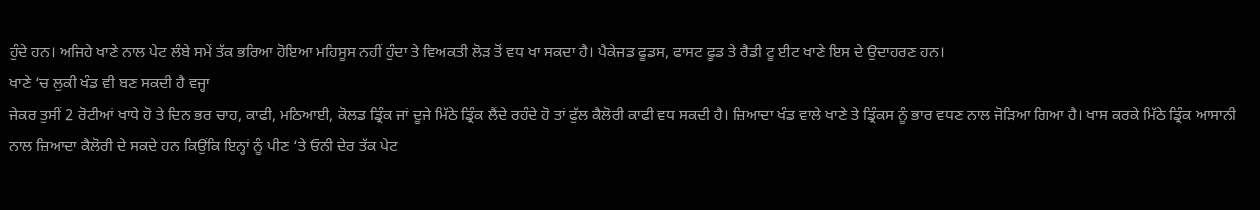ਹੁੰਦੇ ਹਨ। ਅਜਿਹੇ ਖਾਣੇ ਨਾਲ ਪੇਟ ਲੰਬੇ ਸਮੇਂ ਤੱਕ ਭਰਿਆ ਹੋਇਆ ਮਹਿਸੂਸ ਨਹੀਂ ਹੁੰਦਾ ਤੇ ਵਿਅਕਤੀ ਲੋੜ ਤੋਂ ਵਧ ਖਾ ਸਕਦਾ ਹੈ। ਪੈਕੇਜਡ ਫੂਡਸ, ਫਾਸਟ ਫੂਡ ਤੇ ਰੈਡੀ ਟੂ ਈਟ ਖਾਣੇ ਇਸ ਦੇ ਉਦਾਹਰਣ ਹਨ।
ਖਾਣੇ ‘ਚ ਲੁਕੀ ਖੰਡ ਵੀ ਬਣ ਸਕਦੀ ਹੈ ਵਜ੍ਹਾ
ਜੇਕਰ ਤੁਸੀਂ 2 ਰੋਟੀਆਂ ਖਾਧੇ ਹੋ ਤੇ ਦਿਨ ਭਰ ਚਾਹ, ਕਾਫੀ, ਮਠਿਆਈ, ਕੋਲਡ ਡ੍ਰਿੰਕ ਜਾਂ ਦੂਜੇ ਮਿੱਠੇ ਡ੍ਰਿੰਕ ਲੈਂਦੇ ਰਹੰਦੇ ਹੋ ਤਾਂ ਫੁੱਲ ਕੈਲੋਰੀ ਕਾਫੀ ਵਧ ਸਕਦੀ ਹੈ। ਜ਼ਿਆਦਾ ਖੰਡ ਵਾਲੇ ਖਾਣੇ ਤੇ ਡ੍ਰਿੰਕਸ ਨੂੰ ਭਾਰ ਵਧਣ ਨਾਲ ਜੋੜਿਆ ਗਿਆ ਹੈ। ਖਾਸ ਕਰਕੇ ਮਿੱਠੇ ਡ੍ਰਿੰਕ ਆਸਾਨੀ ਨਾਲ ਜ਼ਿਆਦਾ ਕੈਲੋਰੀ ਦੇ ਸਕਦੇ ਹਨ ਕਿਉਂਕਿ ਇਨ੍ਹਾਂ ਨੂੰ ਪੀਣ ‘ਤੇ ਓਨੀ ਦੇਰ ਤੱਕ ਪੇਟ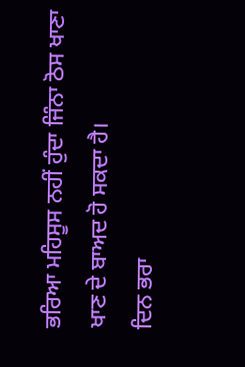ਭਰਿਆ ਮਹਿਸੂਸ ਨਹੀਂ ਹੁੰਦਾ ਜਿੰਨਾ ਠੋਸ ਖਾਣਾ ਖਾਣ ਦੇ ਬਾਅਦ ਹੋ ਸਕਦਾ ਹੈ।
ਦਿਨ ਭਰਾ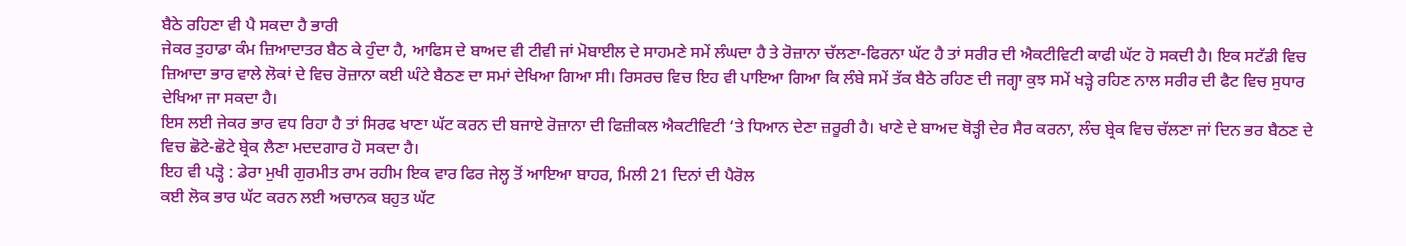ਬੈਠੇ ਰਹਿਣਾ ਵੀ ਪੈ ਸਕਦਾ ਹੈ ਭਾਰੀ
ਜੇਕਰ ਤੁਹਾਡਾ ਕੰਮ ਜ਼ਿਆਦਾਤਰ ਬੈਠ ਕੇ ਹੁੰਦਾ ਹੈ, ਆਫਿਸ ਦੇ ਬਾਅਦ ਵੀ ਟੀਵੀ ਜਾਂ ਮੋਬਾਈਲ ਦੇ ਸਾਹਮਣੇ ਸਮੇਂ ਲੰਘਦਾ ਹੈ ਤੇ ਰੋਜ਼ਾਨਾ ਚੱਲਣਾ-ਫਿਰਨਾ ਘੱਟ ਹੈ ਤਾਂ ਸਰੀਰ ਦੀ ਐਕਟੀਵਿਟੀ ਕਾਫੀ ਘੱਟ ਹੋ ਸਕਦੀ ਹੈ। ਇਕ ਸਟੱਡੀ ਵਿਚ ਜ਼ਿਆਦਾ ਭਾਰ ਵਾਲੇ ਲੋਕਾਂ ਦੇ ਵਿਚ ਰੋਜ਼ਾਨਾ ਕਈ ਘੰਟੇ ਬੈਠਣ ਦਾ ਸਮਾਂ ਦੇਖਿਆ ਗਿਆ ਸੀ। ਰਿਸਰਚ ਵਿਚ ਇਹ ਵੀ ਪਾਇਆ ਗਿਆ ਕਿ ਲੰਬੇ ਸਮੇਂ ਤੱਕ ਬੈਠੇ ਰਹਿਣ ਦੀ ਜਗ੍ਹਾ ਕੁਝ ਸਮੇਂ ਖੜ੍ਹੇ ਰਹਿਣ ਨਾਲ ਸਰੀਰ ਦੀ ਫੈਟ ਵਿਚ ਸੁਧਾਰ ਦੇਖਿਆ ਜਾ ਸਕਦਾ ਹੈ।
ਇਸ ਲਈ ਜੇਕਰ ਭਾਰ ਵਧ ਰਿਹਾ ਹੈ ਤਾਂ ਸਿਰਫ ਖਾਣਾ ਘੱਟ ਕਰਨ ਦੀ ਬਜਾਏ ਰੋਜ਼ਾਨਾ ਦੀ ਫਿਜ਼ੀਕਲ ਐਕਟੀਵਿਟੀ ‘ਤੇ ਧਿਆਨ ਦੇਣਾ ਜ਼ਰੂਰੀ ਹੈ। ਖਾਣੇ ਦੇ ਬਾਅਦ ਥੋੜ੍ਹੀ ਦੇਰ ਸੈਰ ਕਰਨਾ, ਲੰਚ ਬ੍ਰੇਕ ਵਿਚ ਚੱਲਣਾ ਜਾਂ ਦਿਨ ਭਰ ਬੈਠਣ ਦੇ ਵਿਚ ਛੋਟੇ-ਛੋਟੇ ਬ੍ਰੇਕ ਲੈਣਾ ਮਦਦਗਾਰ ਹੋ ਸਕਦਾ ਹੈ।
ਇਹ ਵੀ ਪੜ੍ਹੋ : ਡੇਰਾ ਮੁਖੀ ਗੁਰਮੀਤ ਰਾਮ ਰਹੀਮ ਇਕ ਵਾਰ ਫਿਰ ਜੇਲ੍ਹ ਤੋਂ ਆਇਆ ਬਾਹਰ, ਮਿਲੀ 21 ਦਿਨਾਂ ਦੀ ਪੈਰੋਲ
ਕਈ ਲੋਕ ਭਾਰ ਘੱਟ ਕਰਨ ਲਈ ਅਚਾਨਕ ਬਹੁਤ ਘੱਟ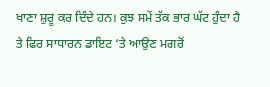ਖਾਣਾ ਸ਼ੁਰੂ ਕਰ ਦਿੰਦੇ ਹਨ। ਕੁਝ ਸਮੇਂ ਤੱਕ ਭਾਰ ਘੱਟ ਹੁੰਦਾ ਹੈ ਤੇ ਫਿਰ ਸਾਧਾਰਨ ਡਾਇਟ ‘ਤੇ ਆਉਣ ਮਗਰੋਂ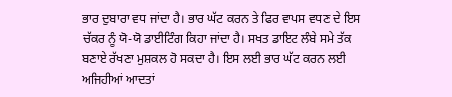ਭਾਰ ਦੁਬਾਰਾ ਵਧ ਜਾਂਦਾ ਹੈ। ਭਾਰ ਘੱਟ ਕਰਨ ਤੇ ਫਿਰ ਵਾਪਸ ਵਧਣ ਦੇ ਇਸ ਚੱਕਰ ਨੂੰ ਯੋ-ਯੋ ਡਾਈਟਿੰਗ ਕਿਹਾ ਜਾਂਦਾ ਹੈ। ਸਖਤ ਡਾਇਟ ਲੰਬੇ ਸਮੇ ਤੱਕ ਬਣਾਏ ਰੱਖਣਾ ਮੁਸ਼ਕਲ ਹੋ ਸਕਦਾ ਹੈ। ਇਸ ਲਈ ਭਾਰ ਘੱਟ ਕਰਨ ਲਈ ਅਜਿਹੀਆਂ ਆਦਤਾਂ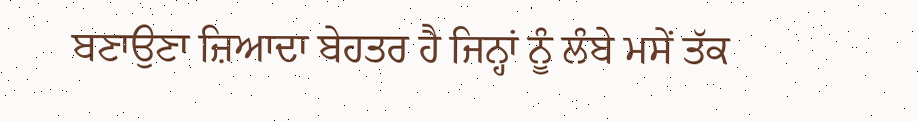ਬਣਾਉਣਾ ਜ਼ਿਆਦਾ ਬੇਹਤਰ ਹੈ ਜਿਨ੍ਹਾਂ ਨੂੰ ਲੰਬੇ ਮਸੇਂ ਤੱਕ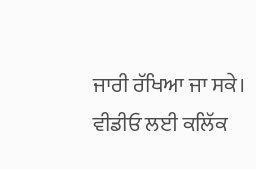ਜਾਰੀ ਰੱਖਿਆ ਜਾ ਸਕੇ।
ਵੀਡੀਓ ਲਈ ਕਲਿੱਕ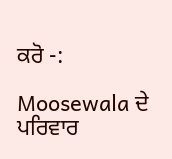ਕਰੋ -:

Moosewala ਦੇ ਪਰਿਵਾਰ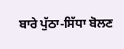ਬਾਰੇ ਪੁੱਠਾ-ਸਿੱਧਾ ਬੋਲਣ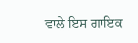ਵਾਲੇ ਇਸ ਗਾਇਕ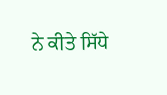ਨੇ ਕੀਤੇ ਸਿੱਧੇ